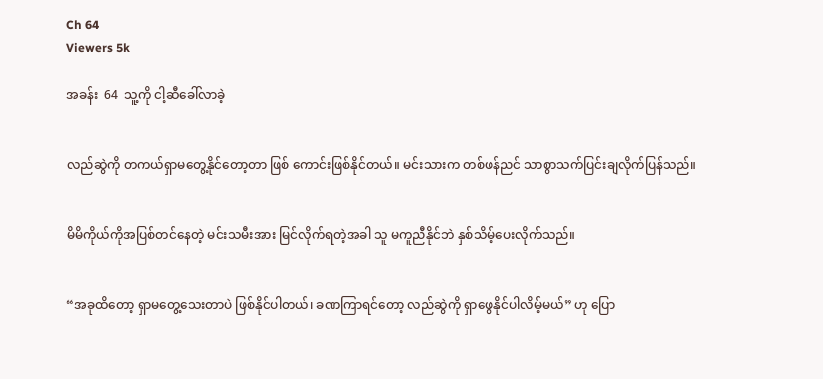Ch 64
Viewers 5k

အခန်း  64  သူ့ကို ငါ့ဆီခေါ်လာခဲ့


လည်ဆွဲကို တကယ်ရှာမတွေ့နိုင်တော့တာ ဖြစ် ကောင်းဖြစ်နိုင်တယ်။ မင်းသားက တစ်ဖန်ညင် သာစွာသက်ပြင်းချလိုက်ပြန်သည်။


မိမိကိုယ်ကိုအပြစ်တင်နေတဲ့ မင်းသမီးအား မြင်လိုက်ရတဲ့အခါ သူ မကူညီနိုင်ဘဲ နှစ်သိမ့်ပေးလိုက်သည်။


“အခုထိတော့ ရှာမတွေ့သေးတာပဲ ဖြစ်နိုင်ပါတယ်၊ ခဏကြာရင်တော့ လည်ဆွဲကို ရှာဖွေနိုင်ပါလိမ့်မယ်” ဟု ပြော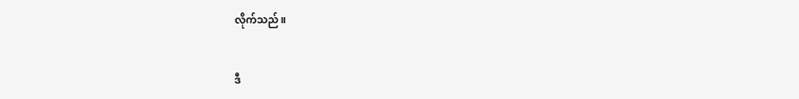လိုက်သည်။


ဒီ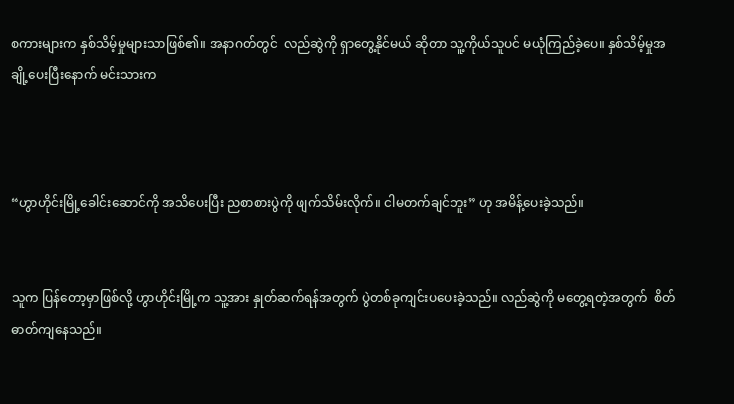စကားများက နှစ်သိမ့်မှုများသာဖြစ်၏။ အနာဂတ်တွင်  လည်ဆွဲကို ရှာတွေ့နိုင်မယ် ဆိုတာ သူ့ကိုယ်သူပင် မယုံကြည်ခဲ့ပေ။ နှစ်သိမ့်မှုအချို့ပေးပြီးနောက် မင်းသားက



“ဟွာဟိုင်းမြို့ခေါင်းဆောင်ကို အသိပေးပြီး ညစာစားပွဲကို ဖျက်သိမ်းလိုက်။ ငါမတက်ချင်ဘူး” ဟု အမိန့်ပေးခဲ့သည်။


သူက ပြန်တော့မှာဖြစ်လို့ ဟွာဟိုင်းမြို့က သူ့အား နှုတ်ဆက်ရန်အတွက် ပွဲတစ်ခုကျင်းပပေးခဲ့သည်။ လည်ဆွဲကို မတွေ့ရတဲ့အတွက်  စိတ်ဓာတ်ကျနေသည်။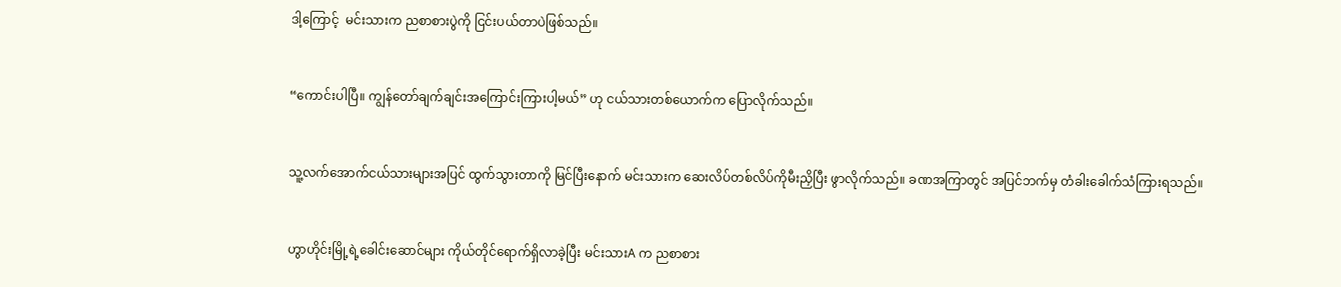ဒါ့ကြောင့်  မင်းသားက ညစာစားပွဲကို ငြင်းပယ်တာပဲဖြစ်သည်။


“ကောင်းပါပြီ။ ကျွန်တော်ချက်ချင်းအကြောင်းကြားပါ့မယ်” ဟု ငယ်သားတစ်ယောက်က ပြောလိုက်သည်။


သူ့လက်အောက်ငယ်သားများအပြင် ထွက်သွားတာကို မြင်ပြီးနောက် မင်းသားက ဆေးလိပ်တစ်လိပ်ကိုမီးညှိပြီး ဖွာလိုက်သည်။ ခဏအကြာတွင် အပြင်ဘက်မှ တံခါးခေါက်သံကြားရသည်။


ဟွာဟိုင်းမြို့ရဲ့ခေါင်းဆောင်များ ကိုယ်တိုင်ရောက်ရှိလာခဲ့ပြီး မင်းသားA က ညစာစား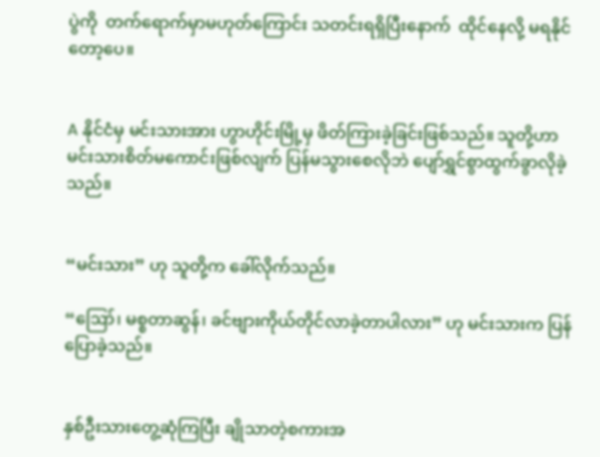ပွဲကို  တက်ရောက်မှာမဟုတ်ကြောင်း သတင်းရရှိပြီးနောက်  ထိုင်နေလို့ မရနိုင်တော့ပေ။


A နိုင်ငံမှ မင်းသားအား ဟွာဟိုင်းမြို့မှ ဖိတ်ကြားခဲ့ခြင်းဖြစ်သည်။ သူတို့ဟာ မင်းသားစိတ်မကောင်းဖြစ်လျက် ပြန်မသွားစေလိုဘဲ ပျော်ရွှင်စွာထွက်ခွာလိုခဲ့သည်။


“မင်းသား” ဟု သူတို့က ခေါ်လိုက်သည်။

“ဪ၊ မစ္စတာဆွန်၊ ခင်ဗျားကိုယ်တိုင်လာခဲ့တာပါလား” ဟု မင်းသားက ပြန်ပြောခဲ့သည်။


နှစ်ဦးသားတွေ့ဆုံကြပြီး ချိုသာတဲ့စကားအ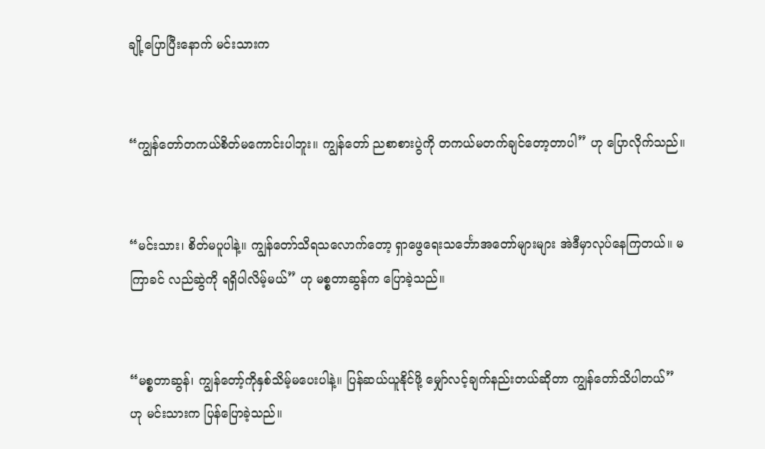ချို့ပြောပြီးနောက် မင်းသားက


“ကျွန်တော်တကယ်စိတ်မကောင်းပါဘူး။ ကျွန်တော် ညစာစားပွဲကို တကယ်မတက်ချင်တော့တာပါ” ဟု ပြောလိုက်သည်။


“မင်းသား၊ စိတ်မပူပါနဲ့။ ကျွန်တော်သိရသလောက်တော့ ရှာဖွေရေးသင်္ဘောအတော်များများ အဲဒီမှာလုပ်နေကြတယ်။ မကြာခင် လည်ဆွဲကို ရရှိပါလိမ့်မယ်” ဟု မစ္စတာဆွန်က ပြောခဲ့သည်။


“မစ္စတာဆွန်၊ ကျွန်တော့်ကိုနှစ်သိမ့်မပေးပါနဲ့။ ပြန်ဆယ်ယူနိုင်ဖို့ မျှော်လင့်ချက်နည်းတယ်ဆိုတာ ကျွန်တော်သိပါတယ်” ဟု မင်းသားက ပြန်ပြောခဲ့သည်။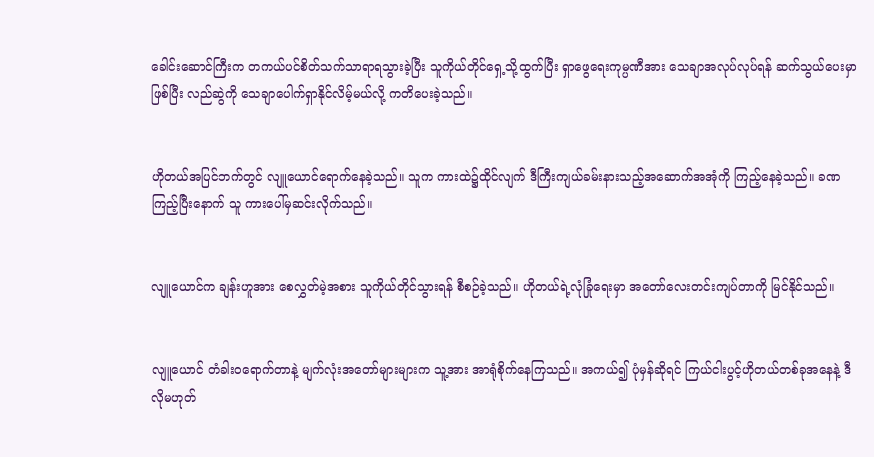ခေါင်းဆောင်ကြီးက တကယ်ပင်စိတ်သက်သာရာရသွားခဲ့ပြီး သူကိုယ်တိုင်ရှေ့သို့ထွက်ပြီး ရှာဖွေရေးကုမ္ပဏီအား သေချာအလုပ်လုပ်ရန် ဆက်သွယ်ပေးမှာဖြစ်ပြီး လည်ဆွဲကို သေချာပေါက်ရှာနိုင်လိမ့်မယ်လို့ ကတိပေးခဲ့သည်။


ဟိုတယ်အပြင်ဘက်တွင် လျူယောင်ရောက်နေခဲ့သည်။ သူက ကားထဲ၌ထိုင်လျက် ဒီကြီးကျယ်ခမ်းနားသည့်အဆောက်အအုံကို ကြည့်နေခဲ့သည်။ ခဏကြည့်ပြီးနောက် သူ ကားပေါ်မှဆင်းလိုက်သည်။


လျူယောင်က ချန်းဟူအား စေလွှတ်မဲ့အစား သူကိုယ်တိုင်သွားရန် စီစဉ်ခဲ့သည်။ ဟိုတယ်ရဲ့လုံခြုံရေးမှာ အတော်လေးတင်းကျပ်တာကို မြင်နိုင်သည်။


လျူယောင် တံခါးဝရောက်တာနဲ့ မျက်လုံးအတော်များများက သူ့အား အာရုံစိုက်နေကြသည်။ အကယ်၍ ပုံမှန်ဆိုရင် ကြယ်ငါးပွင့်ဟိုတယ်တစ်ခုအနေနဲ့ ဒီလိုမဟုတ်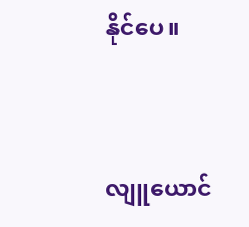နိုင်ပေ။


လျူယောင်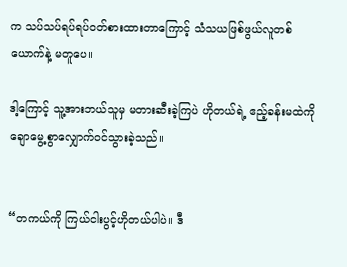က သပ်သပ်ရပ်ရပ်ဝတ်စားထားတာကြောင့် သံသယဖြစ်ဖွယ်လူတစ်ယောက်နဲ့ မတူပေ။

ဒါ့ကြောင့် သူ့အားဘယ်သူမှ မတားဆီးခဲ့ကြပဲ ဟိုတယ်ရဲ့ ဧည့်ခန်းမထဲကို  ချောမွေ့စွာလျှောက်ဝင်သွားခဲ့သည်။


“တကယ်ကို ကြယ်ငါးပွင့်ဟိုတယ်ပါပဲ။ ဒီ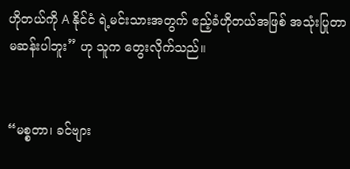ဟိုတယ်ကို A နိုင်ငံ ရဲ့မင်းသားအတွက် ဧည့်ခံဟိုတယ်အဖြစ် အသုံးပြုတာမဆန်းပါဘူး” ဟု သူက တွေးလိုက်သည်။


“မစ္စတာ၊ ခင်ဗျား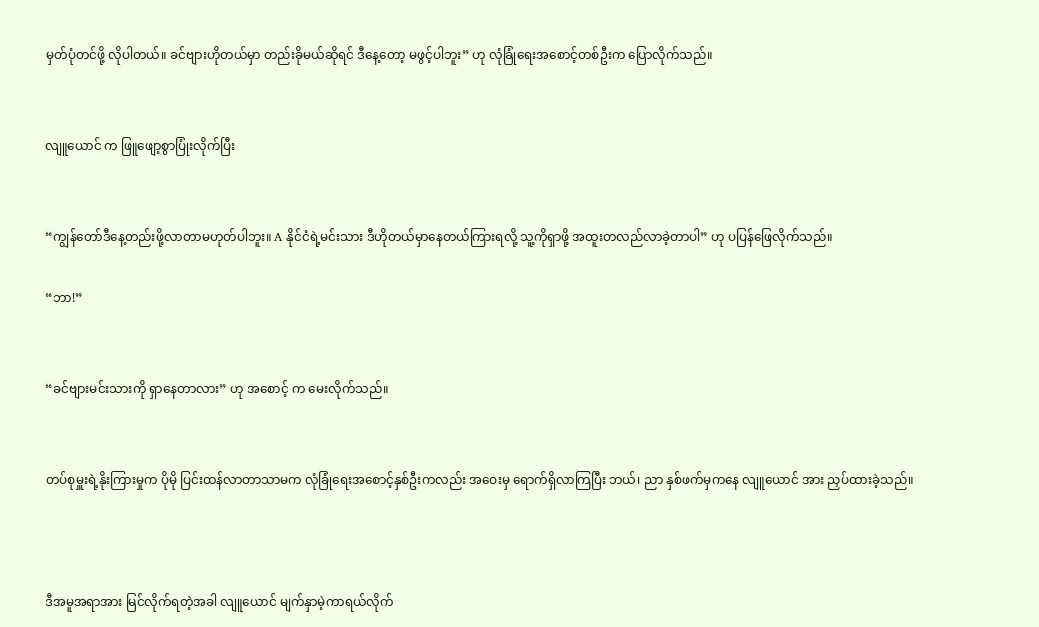မှတ်ပုံတင်ဖို့ လိုပါတယ်။ ခင်ဗျားဟိုတယ်မှာ တည်းခိုမယ်ဆိုရင် ဒီနေ့တော့ မဖွင့်ပါဘူး” ဟု လုံခြုံရေးအစောင့်တစ်ဦးက ပြောလိုက်သည်။


လျူယောင် က ဖြူဖျော့စွာပြုံးလိုက်ပြီး


“ကျွန်တော်ဒီနေ့တည်းဖို့လာတာမဟုတ်ပါဘူး။ A နိုင်ငံရဲ့မင်းသား ဒီဟိုတယ်မှာနေတယ်ကြားရလို့ သူ့ကိုရှာဖို့ အထူးတလည်လာခဲ့တာပါ” ဟု ပပြန်ဖြေလိုက်သည်။

“ဘာ!”


“ခင်ဗျားမင်းသားကို ရှာနေတာလား” ဟု အစောင့် က မေးလိုက်သည်။


တပ်စုမှူးရဲ့နိုးကြားမှုက ပိုမို ပြင်းထန်လာတာသာမက လုံခြုံရေးအစောင့်နှစ်ဦးကလည်း အဝေးမှ ရောက်ရှိလာကြပြီး ဘယ်၊ ညာ နှစ်ဖက်မှကနေ လျူယောင် အား ညှပ်ထားခဲ့သည်။



ဒီအမူအရာအား မြင်လိုက်ရတဲ့အခါ လျူယောင် မျက်နှာမဲ့ကာရယ်လိုက်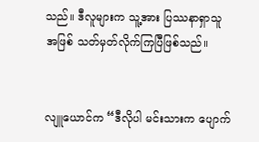သည်။ ဒီလူများက သူ့အား ပြဿနာရှာသူအဖြစ် သတ်မှတ်လိုက်ကြပြီဖြစ်သည်။


လျူယောင်က “ဒီလိုပါ မင်းသားက ပျောက်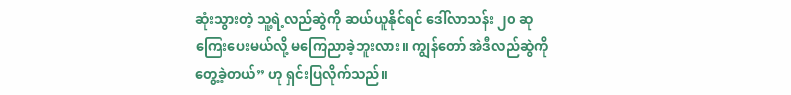ဆုံးသွားတဲ့ သူ့ရဲ့လည်ဆွဲကို ဆယ်ယူနိုင်ရင် ဒေါ်လာသန်း ၂၀ ဆုကြေးပေးမယ်လို့ မကြေညာခဲ့ဘူးလား။ ကျွန်တော် အဲဒီလည်ဆွဲကို တွေ့ခဲ့တယ်” ဟု ရှင်းပြလိုက်သည်။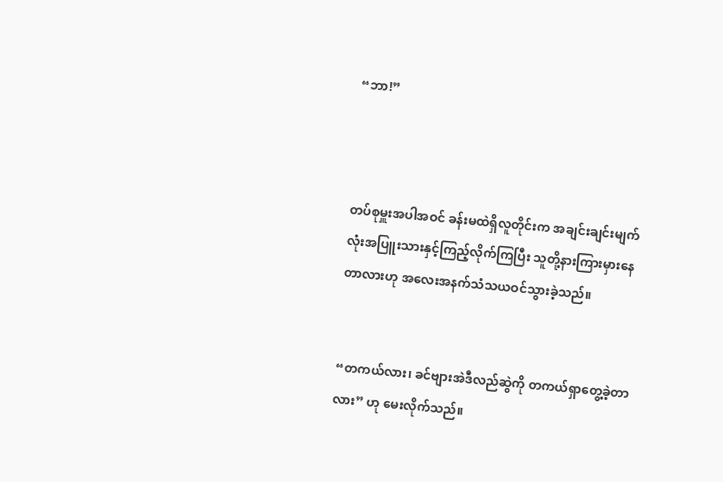“ဘာ!”



တပ်စုမှူးအပါအဝင် ခန်းမထဲရှိလူတိုင်းက အချင်းချင်းမျက်လုံးအပြူးသားနှင့်ကြည့်လိုက်ကြပြီး သူတို့နားကြားမှားနေတာလားဟု အလေးအနက်သံသယဝင်သွားခဲ့သည်။


“တကယ်လား၊ ခင်ဗျားအဲဒီလည်ဆွဲကို တကယ်ရှာတွေ့ခဲ့တာလား” ဟု မေးလိုက်သည်။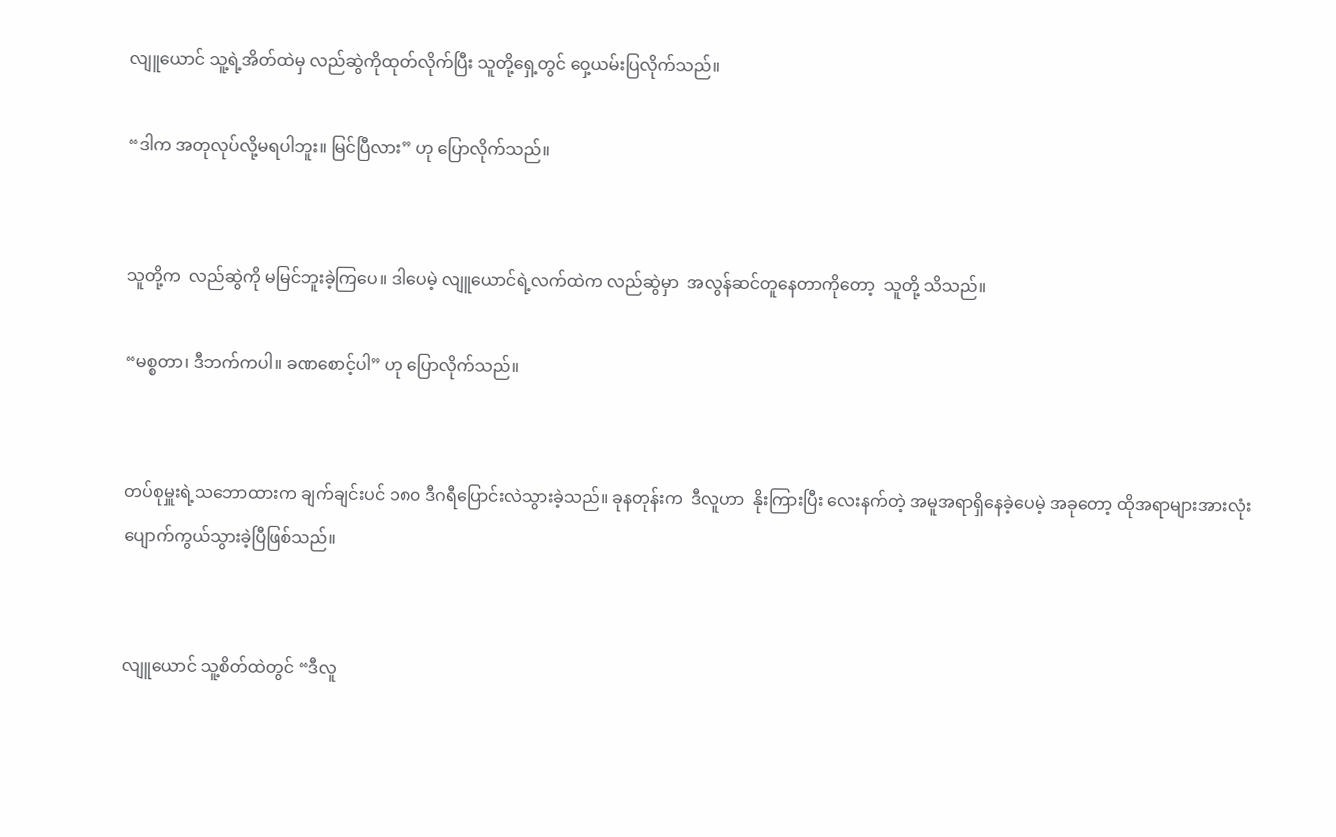လျူယောင် သူ့ရဲ့အိတ်ထဲမှ လည်ဆွဲကိုထုတ်လိုက်ပြီး သူတို့ရှေ့တွင် ဝှေ့ယမ်းပြလိုက်သည်။

“ဒါက အတုလုပ်လို့မရပါဘူး။ မြင်ပြီလား” ဟု ပြောလိုက်သည်။


သူတို့က  လည်ဆွဲကို မမြင်ဘူးခဲ့ကြပေ။ ဒါပေမဲ့ လျူယောင်ရဲ့လက်ထဲက လည်ဆွဲမှာ  အလွန်ဆင်တူနေတာကိုတော့  သူတို့ သိသည်။

“မစ္စတာ၊ ဒီဘက်ကပါ။ ခဏစောင့်ပါ” ဟု ပြောလိုက်သည်။


တပ်စုမှူးရဲ့သဘောထားက ချက်ချင်းပင် ၁၈၀ ဒီဂရီပြောင်းလဲသွားခဲ့သည်။ ခုနတုန်းက  ဒီလူဟာ  နိုးကြားပြီး လေးနက်တဲ့ အမူအရာရှိနေခဲ့ပေမဲ့ အခုတော့ ထိုအရာများအားလုံးပျောက်ကွယ်သွားခဲ့ပြီဖြစ်သည်။


လျူယောင် သူ့စိတ်ထဲတွင် “ဒီလူ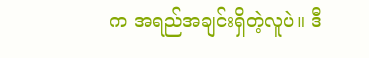က အရည်အချင်းရှိတဲ့လူပဲ။ ဒီ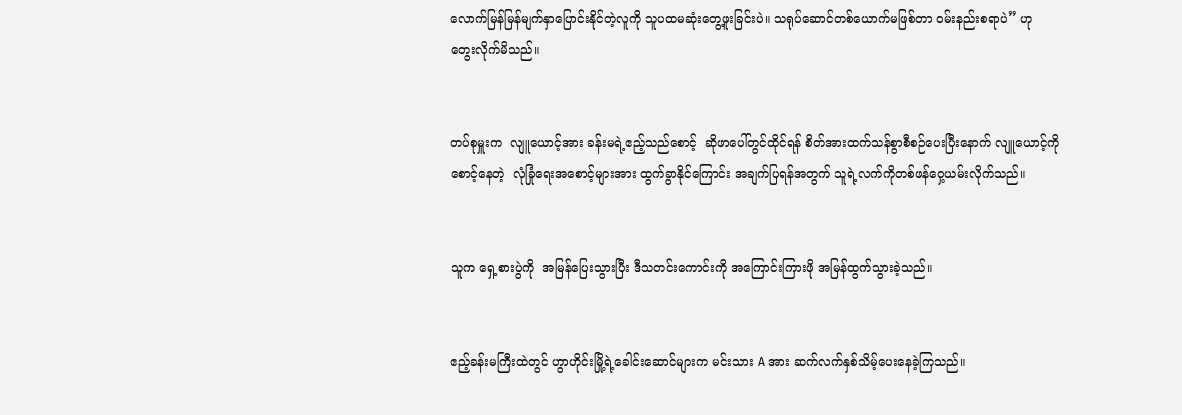လောက်မြန်မြန်မျက်နှာပြောင်းနိုင်တဲ့လူကို သူပထမဆုံးတွေ့ဖူးခြင်းပဲ။ သရုပ်ဆောင်တစ်ယောက်မဖြစ်တာ ဝမ်းနည်းစရာပဲ” ဟု တွေးလိုက်မိသည်။


တပ်စုမှူးက  လျူယောင့်အား ခန်းမရဲ့ဧည့်သည်စောင့်  ဆိုဖာပေါ်တွင်ထိုင်ရန် စိတ်အားထက်သန်စွာစီစဉ်ပေးပြီးနောက် လျူယောင့်ကိုစောင့်နေတဲ့  လုံခြုံရေးအစောင့်များအား ထွက်ခွာနိုင်ကြောင်း အချက်ပြရန်အတွက် သူရဲ့လက်ကိုတစ်ဖန်ဝှေ့ယမ်းလိုက်သည်။


သူက ရှေ့စားပွဲကို  အမြန်ပြေးသွားပြီး ဒီသတင်းကောင်းကို အကြောင်းကြားဖို အမြန်ထွက်သွားခဲ့သည်။


ဧည့်ခန်းမကြီးထဲတွင် ဟွာဟိုင်းမြို့ရဲ့ခေါင်းဆောင်များက မင်းသား A အား ဆက်လက်နှစ်သိမ့်ပေးနေခဲ့ကြသည်။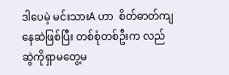ဒါပေမဲ့ မင်းသားA ဟာ  စိတ်ဓာတ်ကျနေဆဲဖြစ်ပြီး တစ်စုံတစ်ဦးက လည်ဆွဲကိုရှာမတွေ့မ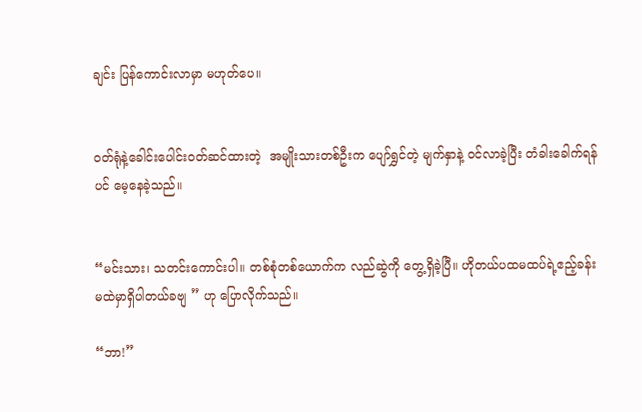ချင်း ပြန်ကောင်းလာမှာ မဟုတ်ပေ။


ဝတ်ရုံနဲ့ခေါင်းပေါင်းဝတ်ဆင်ထားတဲ့  အမျိုးသားတစ်ဦးက ပျော်ရွှင်တဲ့ မျက်နှာနဲ့ ဝင်လာခဲ့ပြီး တံခါးခေါက်ရန်ပင် မေ့နေခဲ့သည်။


“မင်းသား၊ သတင်းကောင်းပါ။ တစ်စုံတစ်ယောက်က လည်ဆွဲကို တွေ့ရှိခဲ့ပြီ။ ဟိုတယ်ပထမထပ်ရဲ့ဧည့်ခန်းမထဲမှာရှိပါတယ်ခဗျ ” ဟု ပြောလိုက်သည်။

“ဘာ!”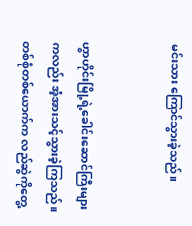မင်းသား ကြောင်သွားခဲ့သည်။


ဟွာဟိုင်းမြို့ရဲ့ခေါင်းဆောင်ကြီးများကလည်း အံ့အားသင့်သွားခဲ့ကြသည်။ တစ်စုံတစ်ယောက်က လည်ဆွဲကိုတွေ့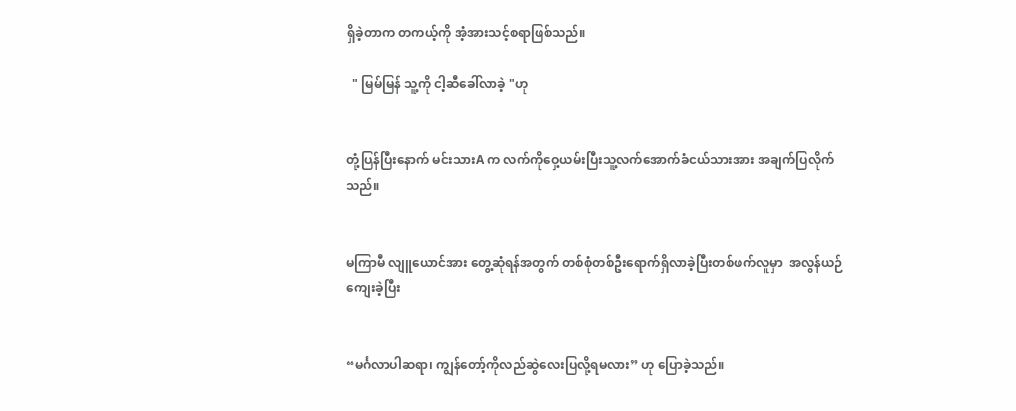ရှိခဲ့တာက တကယ့်ကို အံ့အားသင့်စရာဖြစ်သည်။

  " မြမ်မြန် သူ့ကို ငါ့ဆီခေါ်လာခဲ့ "ဟု


တုံ့ပြန်ပြီးနောက် မင်းသားA က လက်ကိုဝှေ့ယမ်းပြီးသူ့လက်အောက်ခံငယ်သားအား အချက်ပြလိုက်သည်။


မကြာမီ လျူယောင်အား တွေ့ဆုံရန်အတွက် တစ်စုံတစ်ဦးရောက်ရှိလာခဲ့ပြီးတစ်ဖက်လူမှာ  အလွန်ယဉ်ကျေးခဲ့ပြီး


“မင်္ဂလာပါဆရာ၊ ကျွန်တော့်ကိုလည်ဆွဲလေးပြလို့ရမလား” ဟု ပြောခဲ့သည်။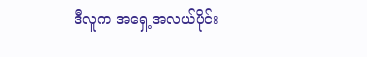ဒီလူက အရှေ့အလယ်ပိုင်း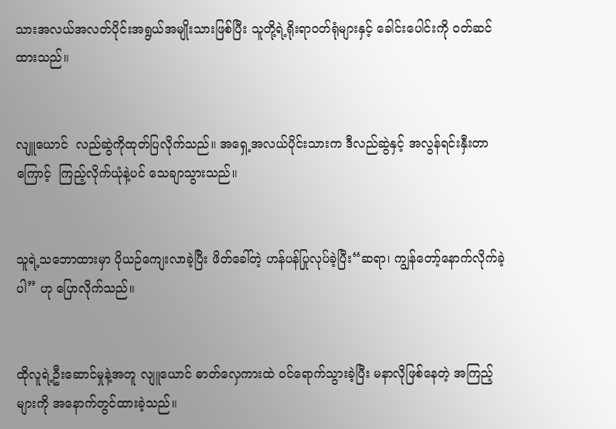သားအလယ်အလတ်ပိုင်းအရွယ်အမျိုးသားဖြစ်ပြီး သူတို့ရဲ့ရိုးရာဝတ်ရုံများနှင့် ခေါင်းပေါင်းကို ဝတ်ဆင်ထားသည်။


လျူယောင်  လည်ဆွဲကိုထုတ်ပြလိုက်သည်။ အရှေ့အလယ်ပိုင်းသားက ဒီလည်ဆွဲနှင့် အလွန်ရင်းနှီးတာကြောင့်  ကြည့်လိုက်ယုံနဲ့ပင် သေချာသွားသည်။


သူရဲ့သဘောထားမှာ ပိုယဉ်ကျေးလာခဲ့ပြီး ဖိတ်ခေါ်တဲ့ ဟန်ပန်ပြုလုပ်ခဲ့ပြီး“ဆရာ၊ ကျွန်တော့်နောက်လိုက်ခဲ့ပါ” ဟု ပြောလိုက်သည်။


ထိုလူရဲ့ဦးဆောင်မှုနဲ့အတူ လျူယောင် ဓာတ်လှေကားထဲ ဝင်ရောက်သွားခဲ့ပြီး မနာလိုဖြစ်နေတဲ့ အကြည့်များကို အနောက်တွင်ထားခဲ့သည်။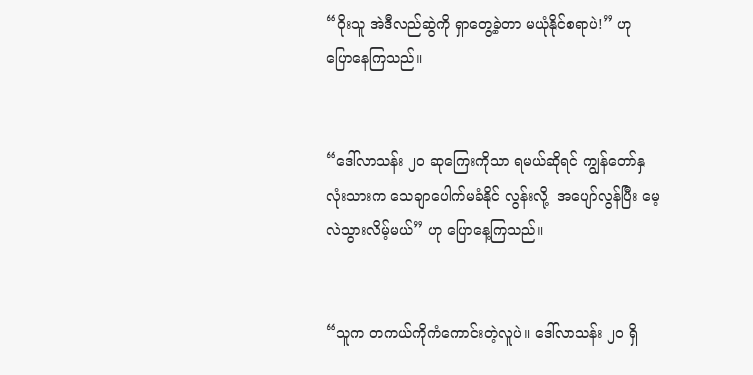“ဝိုးသူ အဲဒီလည်ဆွဲကို ရှာတွေ့ခဲ့တာ မယုံနိုင်စရာပဲ!” ဟု ပြောနေကြသည်။


“ဒေါ်လာသန်း ၂၀ ဆုကြေးကိုသာ ရမယ်ဆိုရင် ကျွန်တော်နှလုံးသားက သေချာပေါက်မခံနိုင် လွန်းလို့  အပျော်လွန်ပြီး မေ့လဲသွားလိမ့်မယ်” ဟု ပြောနေ့ကြသည်။


“သူက တကယ်ကိုကံကောင်းတဲ့လူပဲ။ ဒေါ်လာသန်း ၂၀ ရှိ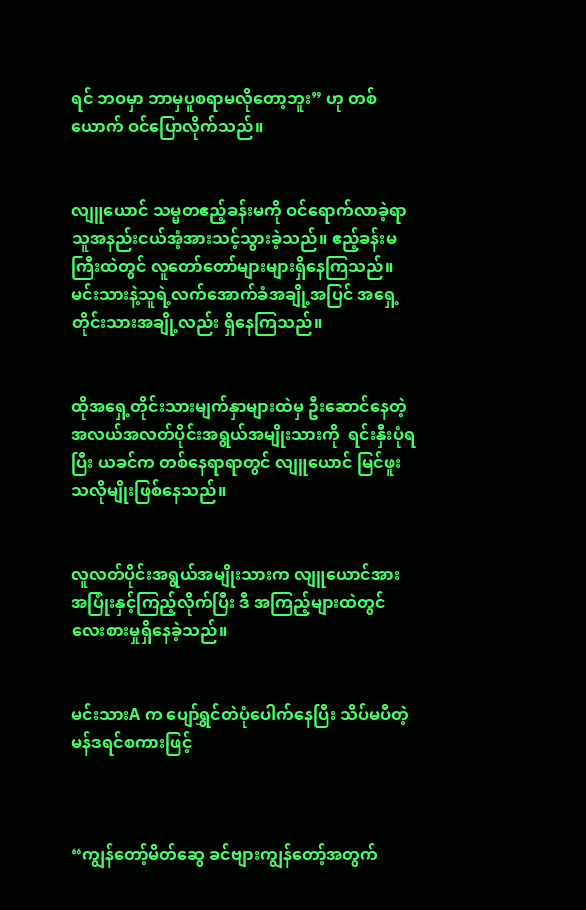ရင် ဘဝမှာ ဘာမှပူစရာမလိုတော့ဘူး” ဟု တစ်ယောက် ဝင်ပြောလိုက်သည်။


လျူယောင် သမ္မတဧည့်ခန်းမကို ဝင်ရောက်လာခဲ့ရာ  သူအနည်းငယ်အံ့အားသင့်သွားခဲ့သည်။ ဧည့်ခန်းမကြီးထဲတွင် လူတော်တော်များများရှိနေကြသည်။ မင်းသားနဲ့သူရဲ့လက်အောက်ခံအချို့အပြင် အရှေ့တိုင်းသားအချို့လည်း ရှိနေကြသည်။


ထိုအရှေ့တိုင်းသားမျက်နှာများထဲမှ ဦးဆောင်နေတဲ့ အလယ်အလတ်ပိုင်းအရွယ်အမျိုးသားကို  ရင်းနှီးပုံရပြီး ယခင်က တစ်နေရာရာတွင် လျူယောင် မြင်ဖူးသလိုမျိုးဖြစ်နေသည်။


လူလတ်ပိုင်းအရွယ်အမျိုးသားက လျူယောင်အား အပြုံးနှင့်ကြည့်လိုက်ပြီး ဒီ အကြည့်များထဲတွင် လေးစားမှုရှိနေခဲ့သည်။


မင်းသားA က ပျော်ရွှင်တဲပုံပေါက်နေပြီး သိပ်မပီတဲ့ မန်ဒရင်စကားဖြင့်



“ကျွန်တော့်မိတ်ဆွေ ခင်ဗျားကျွန်တော့်အတွက်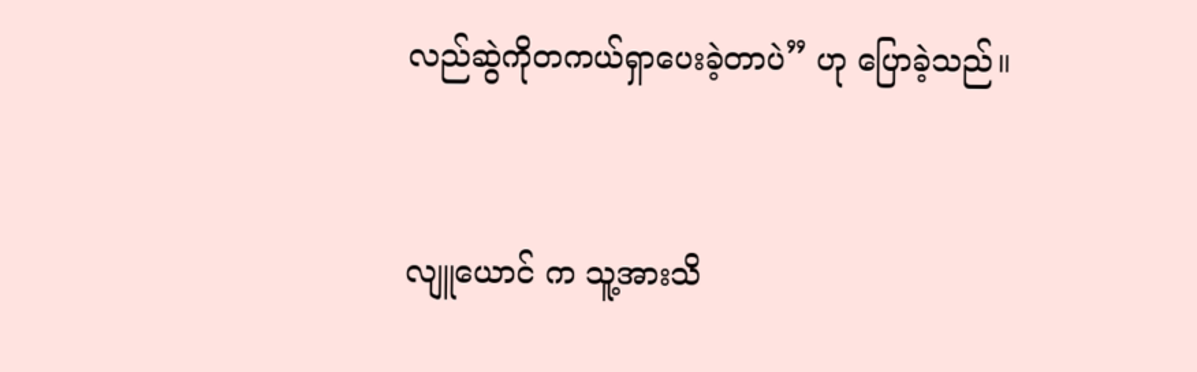လည်ဆွဲကိုတကယ်ရှာပေးခဲ့တာပဲ” ဟု ပြောခဲ့သည်။


လျူယောင် က သူ့အားသိ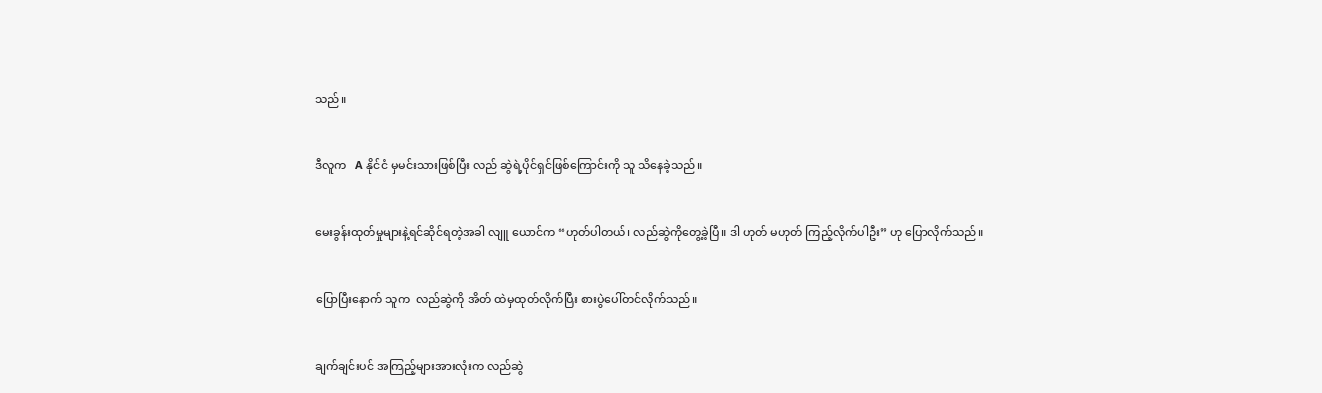သည်။


ဒီလူက   A နိုင်ငံ မှမင်းသားဖြစ်ပြီး လည် ဆွဲရဲ့ပိုင်ရှင်ဖြစ်ကြောင်းကို သူ သိနေခဲ့သည်။


မေးခွန်းထုတ်မှုများနဲ့ရင်ဆိုင်ရတဲ့အခါ လျူ ယောင်က “ဟုတ်ပါတယ်၊ လည်ဆွဲကိုတွေ့ခဲ့ပြီ။ ဒါ ဟုတ် မဟုတ် ကြည့်လိုက်ပါဦး” ဟု ပြောလိုက်သည်။


ပြောပြီးနောက် သူက  လည်ဆွဲကို အိတ် ထဲမှထုတ်လိုက်ပြီး စားပွဲပေါ်တင်လိုက်သည်။


ချက်ချင်းပင် အကြည့်များအားလုံးက လည်ဆွဲ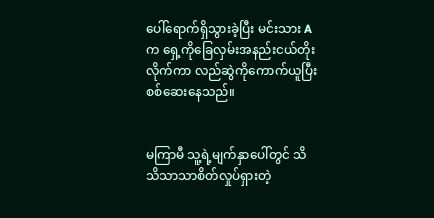ပေါ်ရောက်ရှိသွားခဲ့ပြီး မင်းသား A က ရှေ့ကိုခြေလှမ်းအနည်းငယ်တိုးလိုက်ကာ လည်ဆွဲကိုကောက်ယူပြီး စစ်ဆေးနေသည်။


မကြာမီ သူ့ရဲ့မျက်နှာပေါ်တွင် သိသိသာသာစိတ်လှုပ်ရှားတဲ့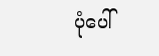ပုံပေါ်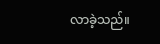လာခဲ့သည်။